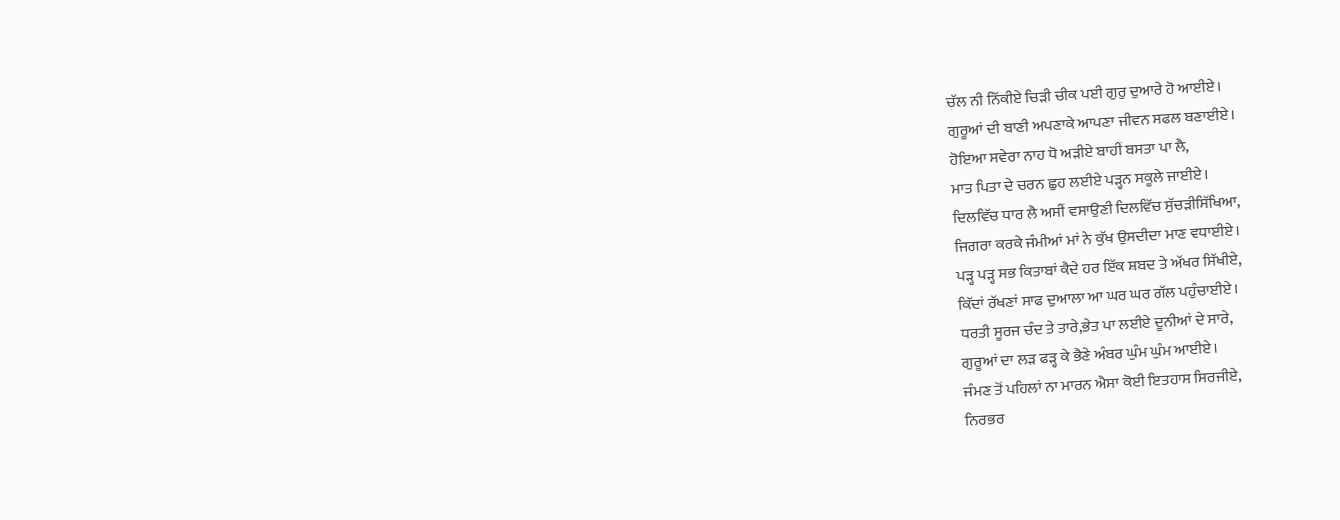ਚੱਲ ਨੀ ਨਿੱਕੀਏ ਚਿੜੀ ਚੀਕ ਪਈ ਗੁਰੁ ਦੁਆਰੇ ਹੋ ਆਈਏ।
ਗੁਰੂਆਂ ਦੀ ਬਾਣੀ ਅਪਣਾਕੇ ਆਪਣਾ ਜੀਵਨ ਸਫਲ ਬਣਾਈਏ।
ਹੋਇਆ ਸਵੇਰਾ ਨਾਹ ਧੋ ਅੜੀਏ ਬਾਹੀਂ ਬਸਤਾ ਪਾ ਲੈ,
ਮਾਤ ਪਿਤਾ ਦੇ ਚਰਨ ਛੁਹ ਲਈਏ ਪੜ੍ਹਨ ਸਕੂਲੇ ਜਾਈਏ।
ਦਿਲਵਿੱਚ ਧਾਰ ਲੈ ਅਸੀਂ ਵਸਾਉਣੀ ਦਿਲਵਿੱਚ ਸੁੱਚੜੀਸਿੱਖਿਆ,
ਜਿਗਰਾ ਕਰਕੇ ਜੰਮੀਆਂ ਮਾਂ ਨੇ ਕੁੱਖ ਉਸਦੀਦਾ ਮਾਣ ਵਧਾਈਏ।
ਪੜ੍ਹ ਪੜ੍ਹ ਸਭ ਕਿਤਾਬਾਂ ਕੈਦੇ ਹਰ ਇੱਕ ਸ਼ਬਦ ਤੇ ਅੱਖਰ ਸਿੱਖੀਏ,
ਕਿੱਦਾਂ ਰੱਖਣਾਂ ਸਾਫ ਦੁਆਲਾ ਆ ਘਰ ਘਰ ਗੱਲ ਪਹੁੰਚਾਈਏ।
ਧਰਤੀ ਸੂਰਜ ਚੰਦ ਤੇ ਤਾਰੇ,ਭੇਤ ਪਾ ਲਈਏ ਦੂਨੀਆਂ ਦੇ ਸਾਰੇ,
ਗੁਰੂਆਂ ਦਾ ਲੜ ਫੜ੍ਹ ਕੇ ਭੈਣੇ ਅੰਬਰ ਘੁੰਮ ਘੁੰਮ ਆਈਏ।
ਜੰਮਣ ਤੋਂ ਪਹਿਲਾਂ ਨਾ ਮਾਰਨ ਐਸਾ ਕੋਈ ਇਤਹਾਸ ਸਿਰਜੀਏ,
ਨਿਰਭਰ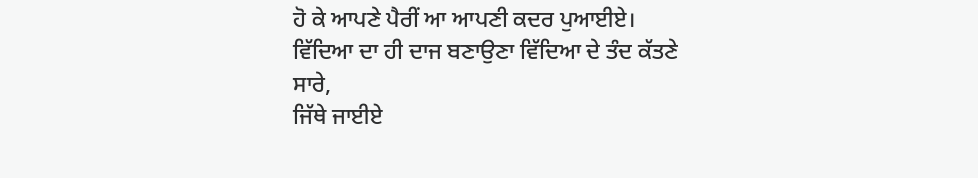ਹੋ ਕੇ ਆਪਣੇ ਪੈਰੀਂ ਆ ਆਪਣੀ ਕਦਰ ਪੁਆਈਏ।
ਵਿੱਦਿਆ ਦਾ ਹੀ ਦਾਜ ਬਣਾਉਣਾ ਵਿੱਦਿਆ ਦੇ ਤੰਦ ਕੱਤਣੇ ਸਾਰੇ,
ਜਿੱਥੇ ਜਾਈਏ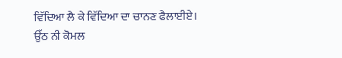ਵਿੱਦਿਆ ਲੈ ਕੇ ਵਿੱਦਿਆ ਦਾ ਚਾਨਣ ਫੈਲਾਈਏ।
ਉੱਠ ਨੀ ਕੋਮਲ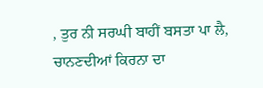, ਤੁਰ ਨੀ ਸਰਘੀ ਬਾਹੀਂ ਬਸਤਾ ਪਾ ਲੈ,
ਚਾਨਣਦੀਆਂ ਕਿਰਨਾ ਦਾ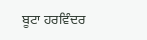ਬੂਟਾ ਹਰਵਿੰਦਰ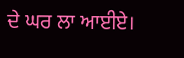ਦੇ ਘਰ ਲਾ ਆਈਏ।